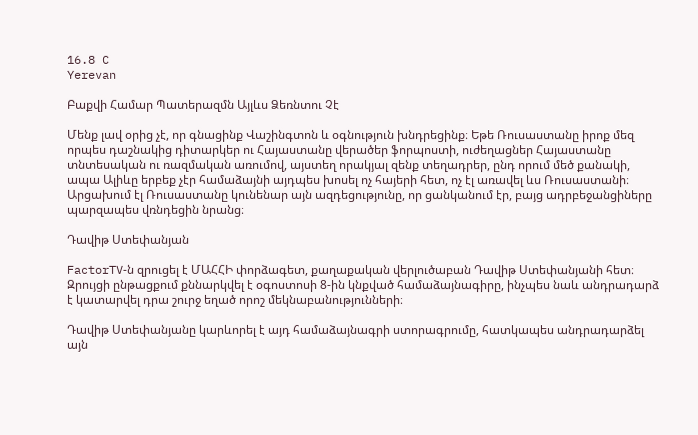16.8 C
Yerevan

Բաքվի Համար Պատերազմն Այլևս Ձեռնտու Չէ

Մենք լավ օրից չէ, որ գնացինք Վաշինգտոն և օգնություն խնդրեցինք։ Եթե Ռուսաստանը իրոք մեզ որպես դաշնակից դիտարկեր ու Հայաստանը վերածեր ֆորպոստի, ուժեղացներ Հայաստանը տնտեսական ու ռազմական առումով, այստեղ որակյալ զենք տեղադրեր, ընդ որում մեծ քանակի, ապա Ալիևը երբեք չէր համաձայնի այդպես խոսել ոչ հայերի հետ, ոչ էլ առավել ևս Ռուսաստանի։ Արցախում էլ Ռուսաստանը կունենար այն ազդեցությունը, որ ցանկանում էր, բայց ադրբեջանցիները պարզապես վռնդեցին նրանց։

Դավիթ Ստեփանյան

FactorTV‑ն զրուցել է ՄԱՀՀԻ փորձագետ, քաղաքական վերլուծաբան Դավիթ Ստեփանյանի հետ։ Զրույցի ընթացքում քննարկվել է օգոստոսի 8‑ին կնքված համաձայնագիրը, ինչպես նաև անդրադարձ է կատարվել դրա շուրջ եղած որոշ մեկնաբանությունների։

Դավիթ Ստեփանյանը կարևորել է այդ համաձայնագրի ստորագրումը, հատկապես անդրադարձել այն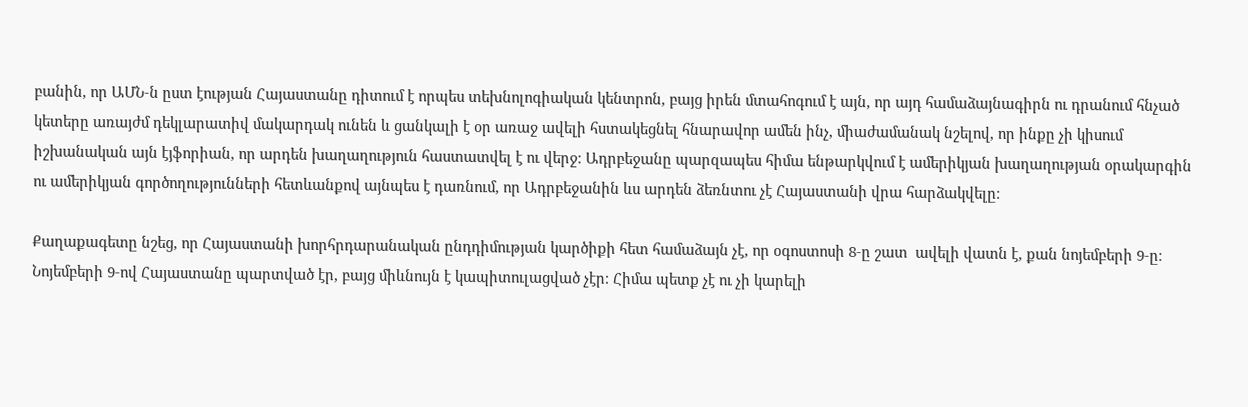բանին, որ ԱՄՆ‑ն ըստ էության Հայաստանը դիտում է որպես տեխնոլոգիական կենտրոն, բայց իրեն մտահոգում է այն, որ այդ համաձայնագիրն ու դրանում հնչած կետերը առայժմ դեկլարատիվ մակարդակ ունեն և ցանկալի է օր առաջ ավելի հստակեցնել հնարավոր ամեն ինչ, միաժամանակ նշելով, որ ինքը չի կիսում իշխանական այն էյֆորիան, որ արդեն խաղաղություն հաստատվել է ու վերջ։ Ադրբեջանը պարզապես հիմա ենթարկվում է ամերիկյան խաղաղության օրակարգին ու ամերիկյան գործողությունների հետևանքով այնպես է դառնում, որ Ադրբեջանին ևս արդեն ձեռնտու չէ Հայաստանի վրա հարձակվելը։

Քաղաքագետը նշեց, որ Հայաստանի խորհրդարանական ընդդիմության կարծիքի հետ համաձայն չէ, որ օգոստոսի 8‑ը շատ  ավելի վատն է, քան նոյեմբերի 9‑ը։ Նոյեմբերի 9‑ով Հայաստանը պարտված էր, բայց միևնույն է կապիտուլացված չէր։ Հիմա պետք չէ ու չի կարելի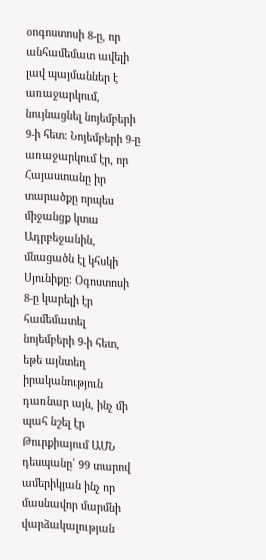օոգոստոսի 8‑ը, որ անհամեմատ ավելի լավ պայմաններ է առաջարկում, նույնացնել նոյեմբերի 9‑ի հետ։ Նոյեմբերի 9‑ը առաջարկում էր, որ Հայաստանը իր տարածքը որպես միջանցք կտա Ադրբեջանին, մնացածն էլ կհսկի Սյունիքը։ Օգոստոսի 8‑ը կարելի էր համեմատել նոյեմբերի 9‑ի հետ, եթե այնտեղ իրականություն դառնար այն, ինչ մի պահ նշել էր Թուրքիայում ԱՄՆ դեսպանը՝ 99 տարով ամերիկյան ինչ որ մասնավոր մարմնի վարձակալության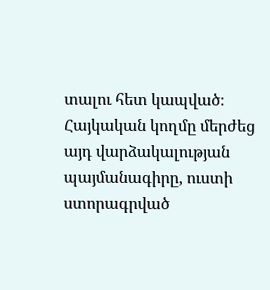տալու հետ կապված։ Հայկական կողմը մերժեց այդ վարձակալության պայմանագիրը, ուստի ստորագրված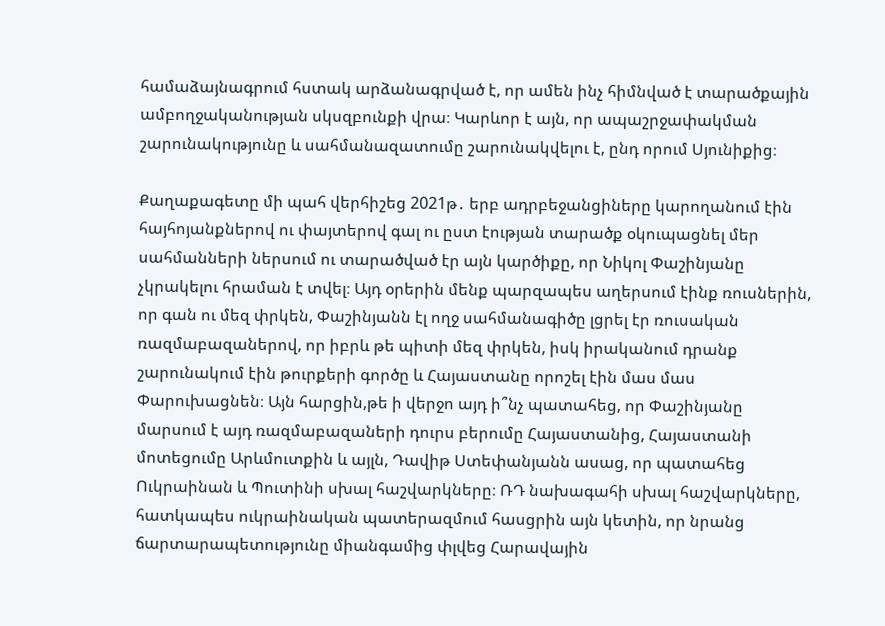համաձայնագրում հստակ արձանագրված է, որ ամեն ինչ հիմնված է տարածքային ամբողջականության սկսզբունքի վրա։ Կարևոր է այն, որ ապաշրջափակման շարունակությունը և սահմանազատումը շարունակվելու է, ընդ որում Սյունիքից։

Քաղաքագետը մի պահ վերհիշեց 2021թ․ երբ ադրբեջանցիները կարողանում էին հայհոյանքներով ու փայտերով գալ ու ըստ էության տարածք օկուպացնել մեր սահմանների ներսում ու տարածված էր այն կարծիքը, որ Նիկոլ Փաշինյանը չկրակելու հրաման է տվել։ Այդ օրերին մենք պարզապես աղերսում էինք ռուսներին, որ գան ու մեզ փրկեն, Փաշինյանն էլ ողջ սահմանագիծը լցրել էր ռուսական ռազմաբազաներով, որ իբրև թե պիտի մեզ փրկեն, իսկ իրականում դրանք շարունակում էին թուրքերի գործը և Հայաստանը որոշել էին մաս մաս Փարուխացնեն։ Այն հարցին,թե ի վերջո այդ ի՞նչ պատահեց, որ Փաշինյանը մարսում է այդ ռազմաբազաների դուրս բերումը Հայաստանից, Հայաստանի մոտեցումը Արևմուտքին և այլն, Դավիթ Ստեփանյանն ասաց, որ պատահեց Ուկրաինան և Պուտինի սխալ հաշվարկները։ ՌԴ նախագահի սխալ հաշվարկները, հատկապես ուկրաինական պատերազմում հասցրին այն կետին, որ նրանց ճարտարապետությունը միանգամից փլվեց Հարավային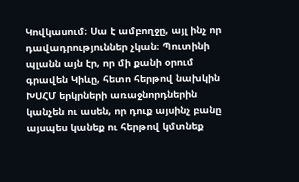Կովկասում։ Սա է ամբողջը, այլ ինչ որ դավադրություններ չկան։ Պուտինի պլանն այն էր, որ մի քանի օրում գրավեն Կիևը, հետո հերթով նախկին ԽՍՀՄ երկրների առաջնորդներին կանչեն ու ասեն, որ դուք այսինչ բանը այսպես կանեք ու հերթով կմտնեք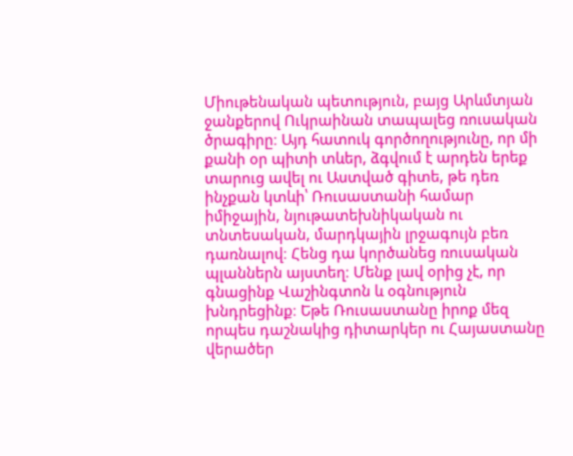Միութենական պետություն, բայց Արևմտյան ջանքերով Ուկրաինան տապալեց ռուսական ծրագիրը։ Այդ հատուկ գործողությունը, որ մի քանի օր պիտի տևեր, ձգվում է արդեն երեք տարուց ավել ու Աստված գիտե, թե դեռ ինչքան կտևի՝ Ռուսաստանի համար իմիջային, նյութատեխնիկական ու տնտեսական, մարդկային լրջագույն բեռ դառնալով։ Հենց դա կործանեց ռուսական պլաններն այստեղ։ Մենք լավ օրից չէ, որ գնացինք Վաշինգտոն և օգնություն խնդրեցինք։ Եթե Ռուսաստանը իրոք մեզ որպես դաշնակից դիտարկեր ու Հայաստանը վերածեր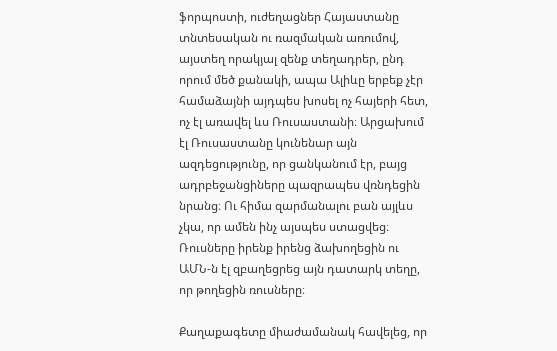ֆորպոստի, ուժեղացներ Հայաստանը տնտեսական ու ռազմական առումով, այստեղ որակյալ զենք տեղադրեր, ընդ որում մեծ քանակի, ապա Ալիևը երբեք չէր համաձայնի այդպես խոսել ոչ հայերի հետ, ոչ էլ առավել ևս Ռուսաստանի։ Արցախում էլ Ռուսաստանը կունենար այն ազդեցությունը, որ ցանկանում էր, բայց ադրբեջանցիները պազրապես վռնդեցին նրանց։ Ու հիմա զարմանալու բան այլևս չկա, որ ամեն ինչ այսպես ստացվեց։ Ռուսները իրենք իրենց ձախողեցին ու ԱՄՆ‑ն էլ զբաղեցրեց այն դատարկ տեղը, որ թողեցին ռուսները։

Քաղաքագետը միաժամանակ հավելեց, որ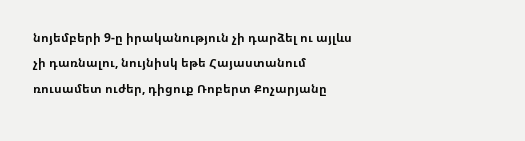նոյեմբերի 9‑ը իրականություն չի դարձել ու այլևս չի դառնալու, նույնիսկ եթե Հայաստանում ռուսամետ ուժեր, դիցուք Ռոբերտ Քոչարյանը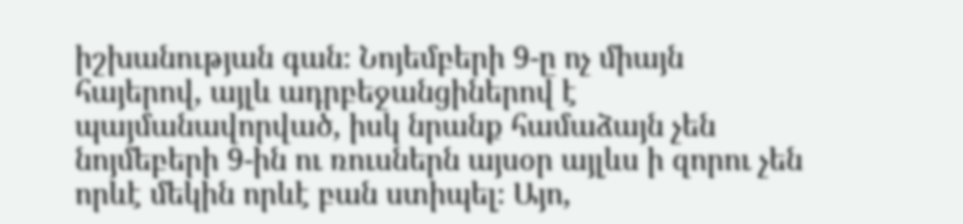իշխանության գան։ Նոյեմբերի 9‑ը ոչ միայն հայերով, այլև ադրբեջանցիներով է պայմանավորված, իսկ նրանք համաձայն չեն նոյմեբերի 9‑ին ու ռուսներն այսօր այլևս ի զորու չեն որևէ մեկին որևէ բան ստիպել։ Այո,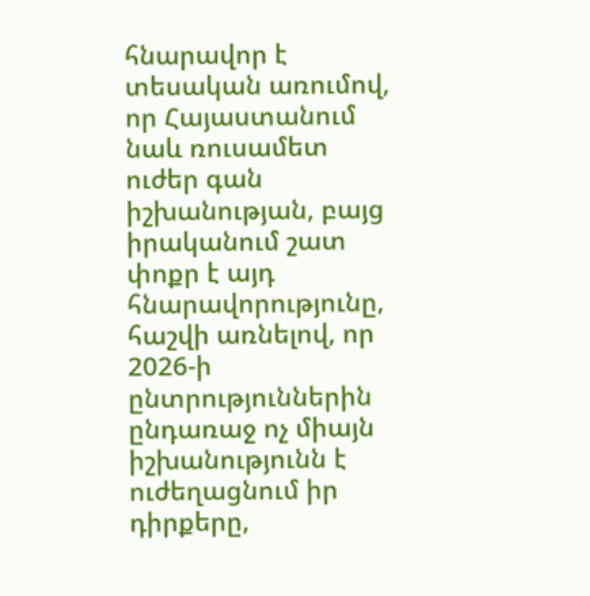հնարավոր է տեսական առումով, որ Հայաստանում նաև ռուսամետ ուժեր գան իշխանության, բայց իրականում շատ փոքր է այդ հնարավորությունը, հաշվի առնելով, որ 2026‑ի ընտրություններին ընդառաջ ոչ միայն իշխանությունն է ուժեղացնում իր դիրքերը,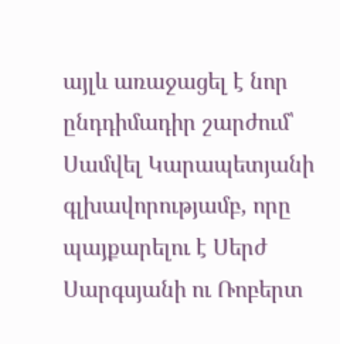այլև առաջացել է նոր ընդդիմադիր շարժում՝ Սամվել Կարապետյանի գլխավորությամբ, որը պայքարելու է Սերժ Սարգսյանի ու Ռոբերտ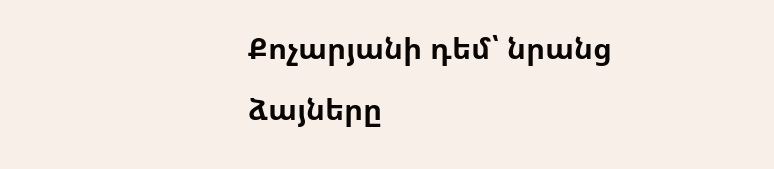Քոչարյանի դեմ՝ նրանց ձայները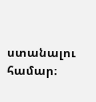ստանալու համար։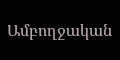Ամբողջական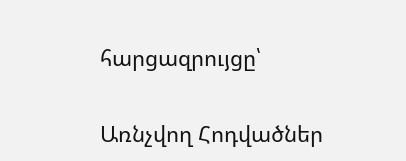հարցազրույցը՝

Առնչվող Հոդվածներ